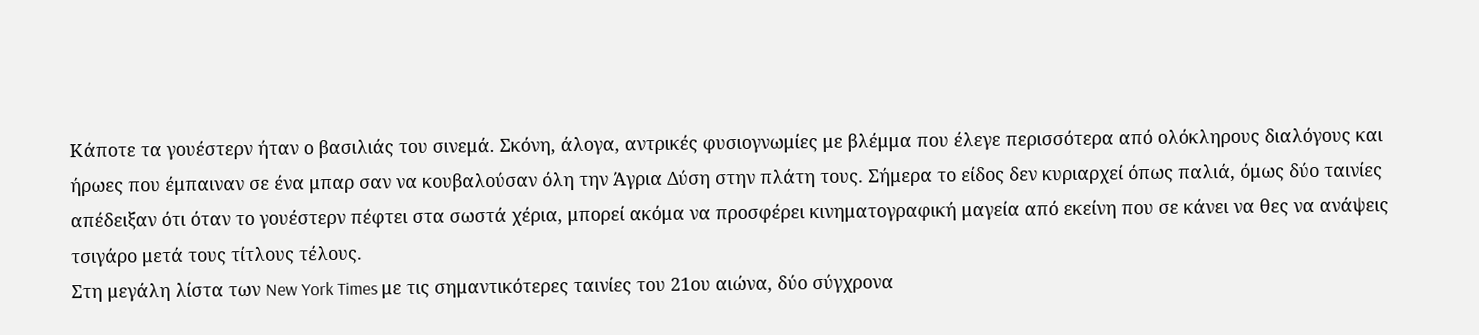Κάποτε τα γουέστερν ήταν ο βασιλιάς του σινεμά. Σκόνη, άλογα, αντρικές φυσιογνωμίες με βλέμμα που έλεγε περισσότερα από ολόκληρους διαλόγους και ήρωες που έμπαιναν σε ένα μπαρ σαν να κουβαλούσαν όλη την Άγρια Δύση στην πλάτη τους. Σήμερα το είδος δεν κυριαρχεί όπως παλιά, όμως δύο ταινίες απέδειξαν ότι όταν το γουέστερν πέφτει στα σωστά χέρια, μπορεί ακόμα να προσφέρει κινηματογραφική μαγεία από εκείνη που σε κάνει να θες να ανάψεις τσιγάρο μετά τους τίτλους τέλους.
Στη μεγάλη λίστα των New York Times με τις σημαντικότερες ταινίες του 21ου αιώνα, δύο σύγχρονα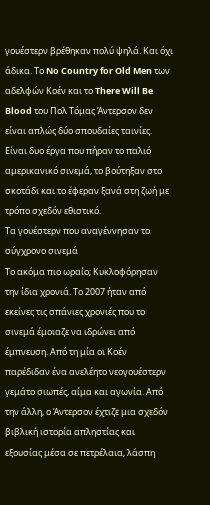γουέστερν βρέθηκαν πολύ ψηλά. Και όχι άδικα. Το No Country for Old Men των αδελφών Κοέν και το There Will Be Blood του Πολ Τόμας Άντερσον δεν είναι απλώς δύο σπουδαίες ταινίες. Είναι δυο έργα που πήραν το παλιό αμερικανικό σινεμά, το βούτηξαν στο σκοτάδι και το έφεραν ξανά στη ζωή με τρόπο σχεδόν εθιστικό.
Τα γουέστερν που αναγέννησαν το σύγχρονο σινεμά
Το ακόμα πιο ωραίο; Κυκλοφόρησαν την ίδια χρονιά. Το 2007 ήταν από εκείνες τις σπάνιες χρονιές που το σινεμά έμοιαζε να ιδρώνει από έμπνευση. Από τη μία οι Κοέν παρέδιδαν ένα ανελέητο νεογουέστερν γεμάτο σιωπές, αίμα και αγωνία. Από την άλλη, ο Άντερσον έχτιζε μια σχεδόν βιβλική ιστορία απληστίας και εξουσίας μέσα σε πετρέλαια, λάσπη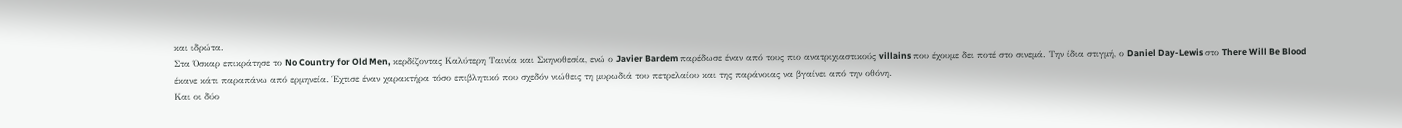και ιδρώτα.
Στα Όσκαρ επικράτησε το No Country for Old Men, κερδίζοντας Καλύτερη Ταινία και Σκηνοθεσία, ενώ ο Javier Bardem παρέδωσε έναν από τους πιο ανατριχιαστικούς villains που έχουμε δει ποτέ στο σινεμά. Την ίδια στιγμή, ο Daniel Day-Lewis στο There Will Be Blood έκανε κάτι παραπάνω από ερμηνεία. Έχτισε έναν χαρακτήρα τόσο επιβλητικό που σχεδόν νιώθεις τη μυρωδιά του πετρελαίου και της παράνοιας να βγαίνει από την οθόνη.
Και οι δύο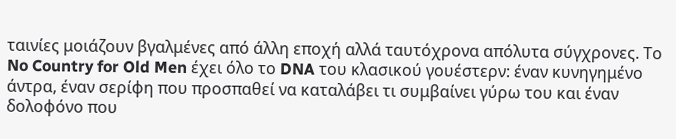ταινίες μοιάζουν βγαλμένες από άλλη εποχή αλλά ταυτόχρονα απόλυτα σύγχρονες. Το No Country for Old Men έχει όλο το DNA του κλασικού γουέστερν: έναν κυνηγημένο άντρα, έναν σερίφη που προσπαθεί να καταλάβει τι συμβαίνει γύρω του και έναν δολοφόνο που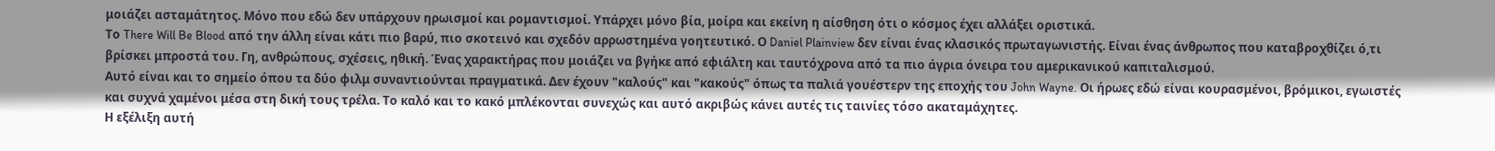μοιάζει ασταμάτητος. Μόνο που εδώ δεν υπάρχουν ηρωισμοί και ρομαντισμοί. Υπάρχει μόνο βία, μοίρα και εκείνη η αίσθηση ότι ο κόσμος έχει αλλάξει οριστικά.
Το There Will Be Blood από την άλλη είναι κάτι πιο βαρύ, πιο σκοτεινό και σχεδόν αρρωστημένα γοητευτικό. Ο Daniel Plainview δεν είναι ένας κλασικός πρωταγωνιστής. Είναι ένας άνθρωπος που καταβροχθίζει ό,τι βρίσκει μπροστά του. Γη, ανθρώπους, σχέσεις, ηθική. Ένας χαρακτήρας που μοιάζει να βγήκε από εφιάλτη και ταυτόχρονα από τα πιο άγρια όνειρα του αμερικανικού καπιταλισμού.
Αυτό είναι και το σημείο όπου τα δύο φιλμ συναντιούνται πραγματικά. Δεν έχουν "καλούς" και "κακούς" όπως τα παλιά γουέστερν της εποχής του John Wayne. Οι ήρωες εδώ είναι κουρασμένοι, βρόμικοι, εγωιστές και συχνά χαμένοι μέσα στη δική τους τρέλα. Το καλό και το κακό μπλέκονται συνεχώς και αυτό ακριβώς κάνει αυτές τις ταινίες τόσο ακαταμάχητες.
Η εξέλιξη αυτή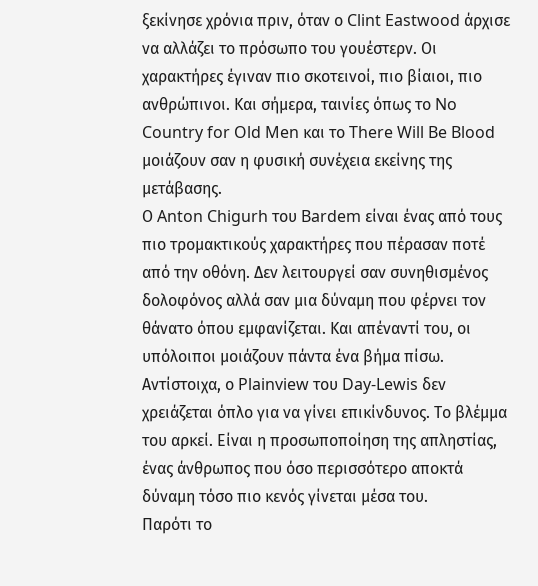ξεκίνησε χρόνια πριν, όταν ο Clint Eastwood άρχισε να αλλάζει το πρόσωπο του γουέστερν. Οι χαρακτήρες έγιναν πιο σκοτεινοί, πιο βίαιοι, πιο ανθρώπινοι. Και σήμερα, ταινίες όπως το No Country for Old Men και το There Will Be Blood μοιάζουν σαν η φυσική συνέχεια εκείνης της μετάβασης.
Ο Anton Chigurh του Bardem είναι ένας από τους πιο τρομακτικούς χαρακτήρες που πέρασαν ποτέ από την οθόνη. Δεν λειτουργεί σαν συνηθισμένος δολοφόνος αλλά σαν μια δύναμη που φέρνει τον θάνατο όπου εμφανίζεται. Και απέναντί του, οι υπόλοιποι μοιάζουν πάντα ένα βήμα πίσω.
Αντίστοιχα, ο Plainview του Day-Lewis δεν χρειάζεται όπλο για να γίνει επικίνδυνος. Το βλέμμα του αρκεί. Είναι η προσωποποίηση της απληστίας, ένας άνθρωπος που όσο περισσότερο αποκτά δύναμη τόσο πιο κενός γίνεται μέσα του.
Παρότι το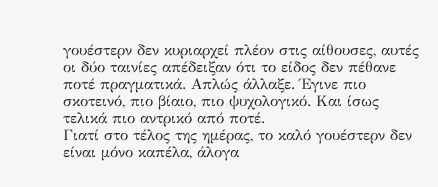γουέστερν δεν κυριαρχεί πλέον στις αίθουσες, αυτές οι δύο ταινίες απέδειξαν ότι το είδος δεν πέθανε ποτέ πραγματικά. Απλώς άλλαξε. Έγινε πιο σκοτεινό, πιο βίαιο, πιο ψυχολογικό. Και ίσως τελικά πιο αντρικό από ποτέ.
Γιατί στο τέλος της ημέρας, το καλό γουέστερν δεν είναι μόνο καπέλα, άλογα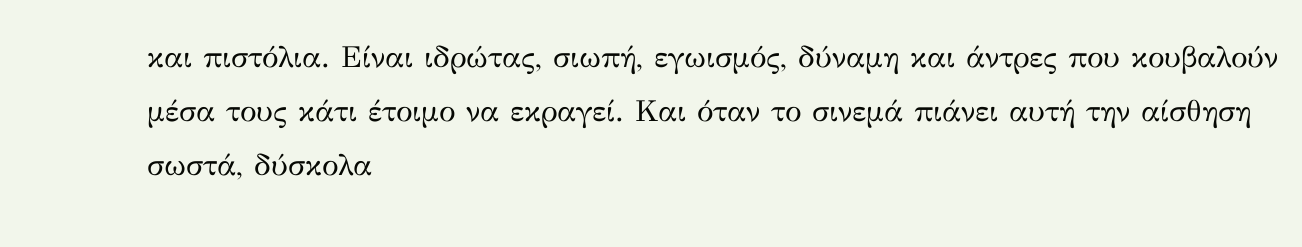και πιστόλια. Είναι ιδρώτας, σιωπή, εγωισμός, δύναμη και άντρες που κουβαλούν μέσα τους κάτι έτοιμο να εκραγεί. Και όταν το σινεμά πιάνει αυτή την αίσθηση σωστά, δύσκολα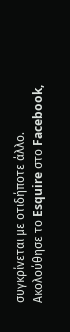συγκρίνεται με οτιδήποτε άλλο.
Ακολούθησε το Esquire στο Facebook,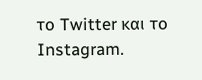το Twitter και το Instagram.